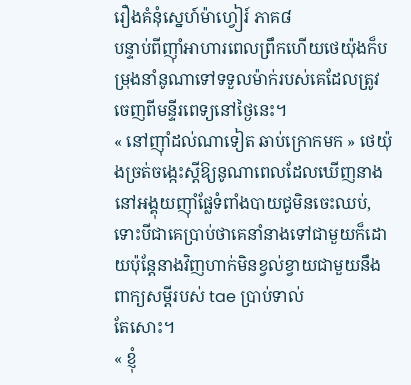រឿងគំនុំស្នេហ៍ម៉ាហ្វៀរ៍ ភាគ៨
បន្ទាប់ពីញ៉ាំអាហារពេលព្រឹកហើយថេយ៉ុងក៏បម្រុងនាំនូណាទៅទទួលម៉ាក់របស់គេដែលត្រូវចេញពីមន្ទីរពេទ្យនៅថ្ងៃនេះ។
« នៅញ៉ាំដល់ណាទៀត ឆាប់ក្រោកមក » ថេយ៉ុងច្រត់ចង្កេះស្ដីឱ្យនូណាពេលដែលឃើញនាងនៅអង្គុយញ៉ាំផ្លែទំពាំងបាយជូមិនចេះឈប់,ទោះបីជាគេប្រាប់ថាគេនាំនាងទៅជាមួយក៏ដោយប៉ុន្តែនាងវិញហាក់មិនខ្វល់ខ្វាយជាមួយនឹងពាក្យសម្ដីរបស់ tae ប្រាប់ទាល់
តែសោះ។
« ខ្ញុំ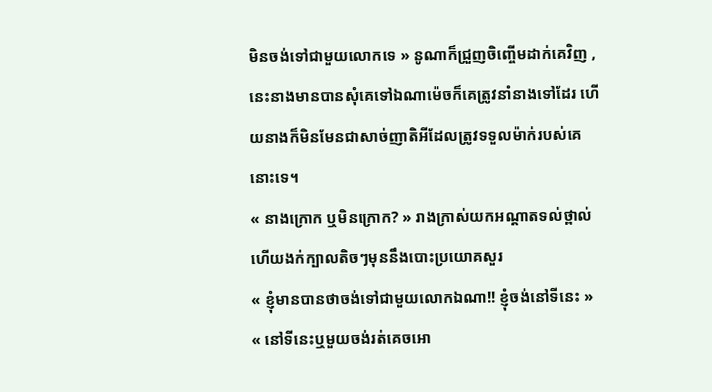មិនចង់ទៅជាមួយលោកទេ » នូណាក៏ជ្រួញចិញ្ចើមដាក់គេវិញ , នេះនាងមានបានសុំគេទៅឯណាម៉េចក៏គេត្រូវនាំនាងទៅដែរ ហើយនាងក៏មិនមែនជាសាច់ញាតិអីដែលត្រូវទទួលម៉ាក់របស់គេនោះទេ។
« នាងក្រោក ឬមិនក្រោក? » រាងក្រាស់យកអណ្ដាតទល់ថ្ពាល់ហើយងក់ក្បាលតិចៗមុននឹងបោះប្រយោគសួរ
« ខ្ញុំមានបានថាចង់ទៅជាមួយលោកឯណា!! ខ្ញុំចង់នៅទីនេះ »
« នៅទីនេះឬមួយចង់រត់គេចអោ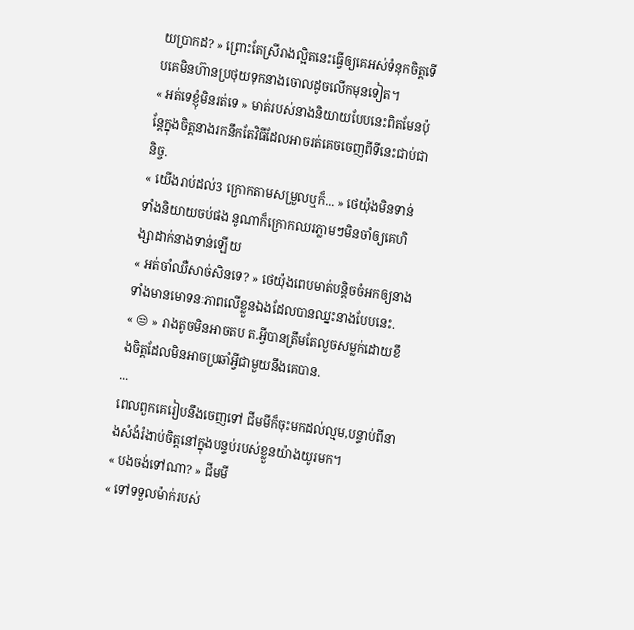យប្រាកដ? » ព្រោះតែស្រីរាងល្អិតនេះធ្វើឲ្យគេអស់ទំនុកចិត្តទើបគេមិនហ៊ានប្រថុយទុកនាងចោលដូចលើកមុនទៀត។
« អត់ទេខ្ញុំមិនរត់ទេ » មាត់របស់នាងនិយាយបែបនេះពិតមែនប៉ុន្តែក្នុងចិត្តនាងរកនឹកតែវិធីដែលអាចរត់គេចចេញពីទីនេះជាប់ជានិច្ច.
« យើងរាប់ដល់3 ក្រោកតាមសម្រួលឬក៏... » ថេយ៉ុងមិនទាន់ទាំងនិយាយចប់ផង នូណាក៏ក្រោកឈរភ្លាមៗមិនចាំឲ្យគេហិង្សាដាក់នាងទាន់ឡើយ
« អត់ចាំឈឺសាច់សិនទេ? » ថេយ៉ុងពេបមាត់បន្ដិចចំអកឲ្យនាងទាំងមានមោទនៈភាពលើខ្លួនឯងដែលបានឈ្នះនាងបែបនេះ.
« 😒 » រាងតូចមិនអាចតប ត.អី្វបានត្រឹមតែលួចសម្លក់ដោយខឹងចិត្តដែលមិនអាចប្រឆាំអ្វីជាមួយនឹងគេបាន.
...
ពេលពួកគេរៀបនឹងចេញទៅ ជីមមីក៏ចុះមកដល់ល្មម,បន្ទាប់ពីនាងសំងំរំងាប់ចិត្តនៅក្នុងបន្ទប់របស់ខ្លួនយ៉ាងយូរមក។
« បងចង់ទៅណា? » ជីមមី
« ទៅទទួលម៉ាក់របស់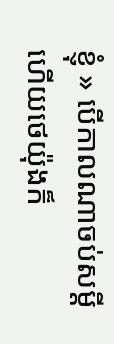ខ្ញុំ » បើកាលណាចប់សម្ដីហើយថេយ៉ុងក៏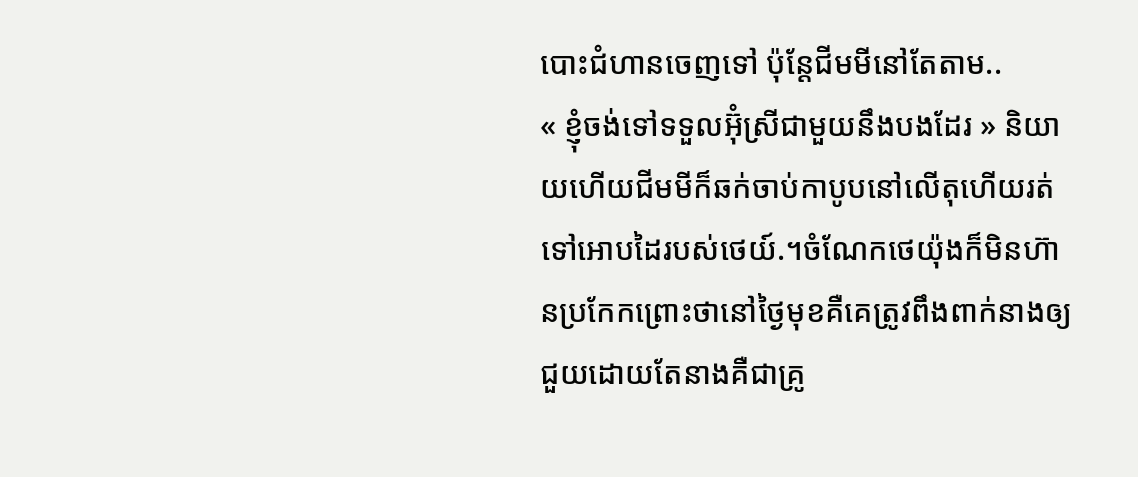បោះជំហានចេញទៅ ប៉ុន្តែជីមមីនៅតែតាម..
« ខ្ញុំចង់ទៅទទួលអ៊ុំស្រីជាមួយនឹងបងដែរ » និយាយហើយជីមមីក៏ឆក់ចាប់កាបូបនៅលើតុហើយរត់ទៅអោបដៃរបស់ថេយ៍.។ចំណែកថេយ៉ុងក៏មិនហ៊ានប្រកែកព្រោះថានៅថ្ងៃមុខគឺគេត្រូវពឹងពាក់នាងឲ្យជួយដោយតែនាងគឺជាគ្រូ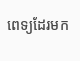ពេទ្យដែរមក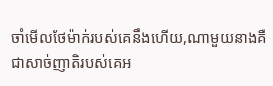ចាំមើលថែម៉ាក់របស់គេនឹងហើយ,ណាមួយនាងគឺជាសាច់ញាតិរបស់គេអ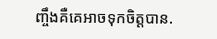ញ្ចឹងគឺគេអាចទុកចិត្តបាន.